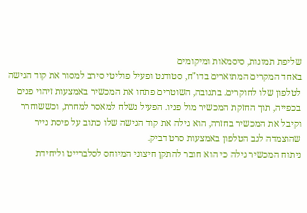שליפת תמונות, סיסמאות ומיקומים
באחד המקרים המתוארים בדו"ח, סטודנט ופעיל פוליטי סירב למסור את קוד הגישה לטלפון שלו לחוקרים. בתגובה, השוטרים פתחו את המכשיר באמצעות זיהוי פנים בכפייה, תוך החזקת המכשיר מול פניו. הפעיל נשלח למאסר למחרת, וכששוחרר וקיבל את המכשיר בחזרה, הוא גילה את קוד הגישה שלו כתוב על פיסת נייר שהוצמדה לגב הטלפון באמצעות סרט דביק.
ניתוח המכשיר גילה כי הוא חובר להתקן חיצוני המיוחס לסלברייט וליחידת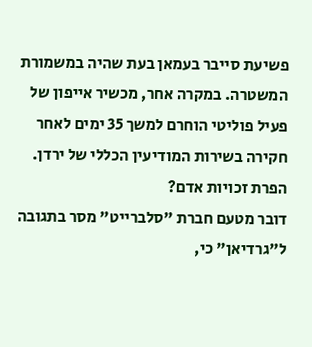פשיעת סייבר בעמאן בעת שהיה במשמורת המשטרה. במקרה אחר, מכשיר אייפון של פעיל פוליטי הוחרם למשך 35 ימים לאחר חקירה בשירות המודיעין הכללי של ירדן.
הפרת זכויות אדם?
דובר מטעם חברת "סלברייט" מסר בתגובה ל"גרדיאן" כי,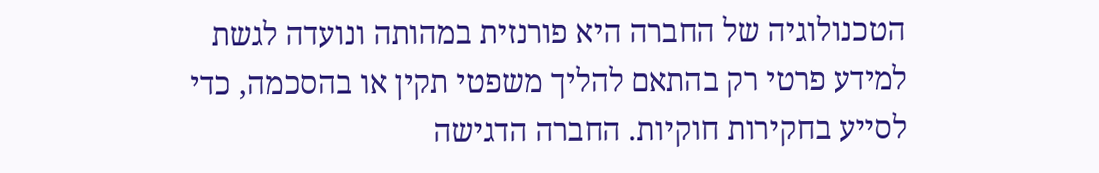הטכנולוגיה של החברה היא פורנזית במהותה ונועדה לגשת למידע פרטי רק בהתאם להליך משפטי תקין או בהסכמה, כדי לסייע בחקירות חוקיות. החברה הדגישה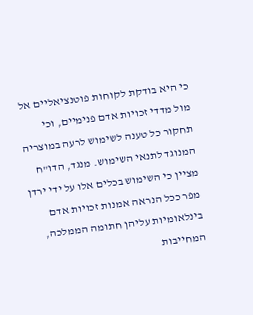כי היא בודקת לקוחות פוטנציאליים אל מול מדדי זכויות אדם פנימיים, וכי תחקור כל טענה לשימוש לרעה במוצריה המנוגד לתנאי השימוש. מנגד, הדו"ח מציין כי השימוש בכלים אלו על ידי ירדן מפר ככל הנראה אמנות זכויות אדם בינלאומיות עליהן חתומה הממלכה, המחייבות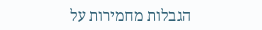הגבלות מחמירות על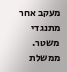מעקב אחר מתנגדי משטר.
ממשלת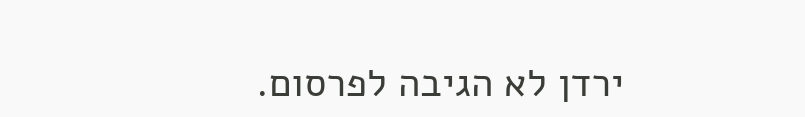ירדן לא הגיבה לפרסום.